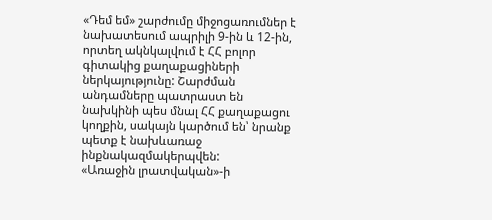«Դեմ եմ» շարժումը միջոցառումներ է նախատեսում ապրիլի 9-ին և 12-ին, որտեղ ակնկալվում է ՀՀ բոլոր գիտակից քաղաքացիների ներկայությունը: Շարժման անդամները պատրաստ են նախկինի պես մնալ ՀՀ քաղաքացու կողքին, սակայն կարծում են՝ նրանք պետք է նախևառաջ ինքնակազմակերպվեն:
«Առաջին լրատվական»-ի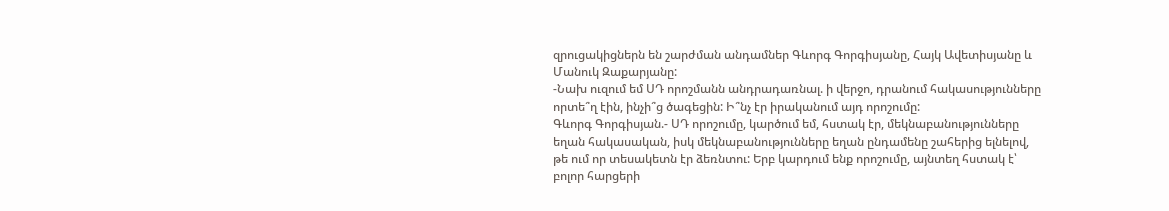զրուցակիցներն են շարժման անդամներ Գևորգ Գորգիսյանը, Հայկ Ավետիսյանը և Մանուկ Զաքարյանը:
-Նախ ուզում եմ ՍԴ որոշմանն անդրադառնալ. ի վերջո, դրանում հակասությունները որտե՞ղ էին, ինչի՞ց ծագեցին: Ի՞նչ էր իրականում այդ որոշումը:
Գևորգ Գորգիսյան.- ՍԴ որոշումը, կարծում եմ, հստակ էր, մեկնաբանությունները եղան հակասական, իսկ մեկնաբանությունները եղան ընդամենը շահերից ելնելով, թե ում որ տեսակետն էր ձեռնտու: Երբ կարդում ենք որոշումը, այնտեղ հստակ է՝ բոլոր հարցերի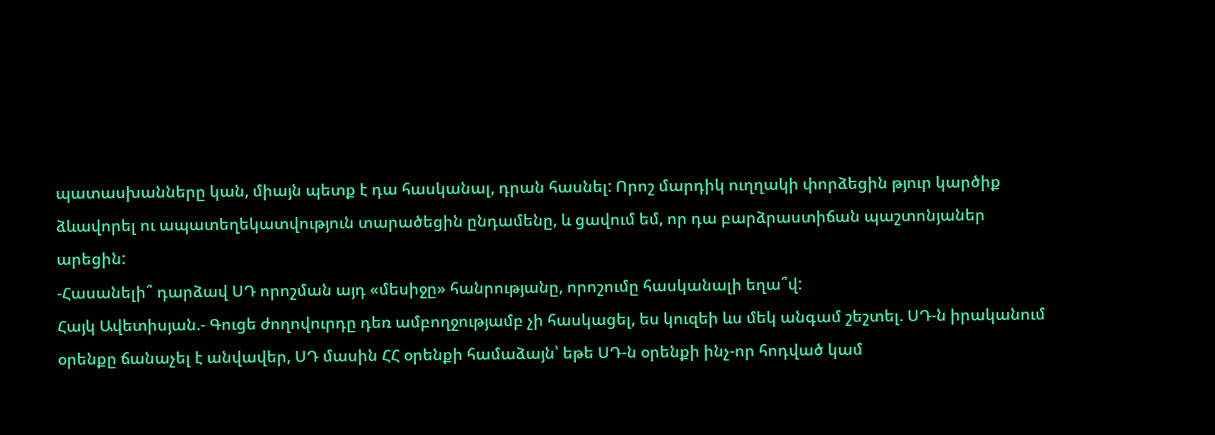պատասխանները կան, միայն պետք է դա հասկանալ, դրան հասնել: Որոշ մարդիկ ուղղակի փորձեցին թյուր կարծիք ձևավորել ու ապատեղեկատվություն տարածեցին ընդամենը, և ցավում եմ, որ դա բարձրաստիճան պաշտոնյաներ արեցին:
-Հասանելի՞ դարձավ ՍԴ որոշման այդ «մեսիջը» հանրությանը, որոշումը հասկանալի եղա՞վ:
Հայկ Ավետիսյան.- Գուցե ժողովուրդը դեռ ամբողջությամբ չի հասկացել, ես կուզեի ևս մեկ անգամ շեշտել. ՍԴ-ն իրականում օրենքը ճանաչել է անվավեր, ՍԴ մասին ՀՀ օրենքի համաձայն՝ եթե ՍԴ-ն օրենքի ինչ-որ հոդված կամ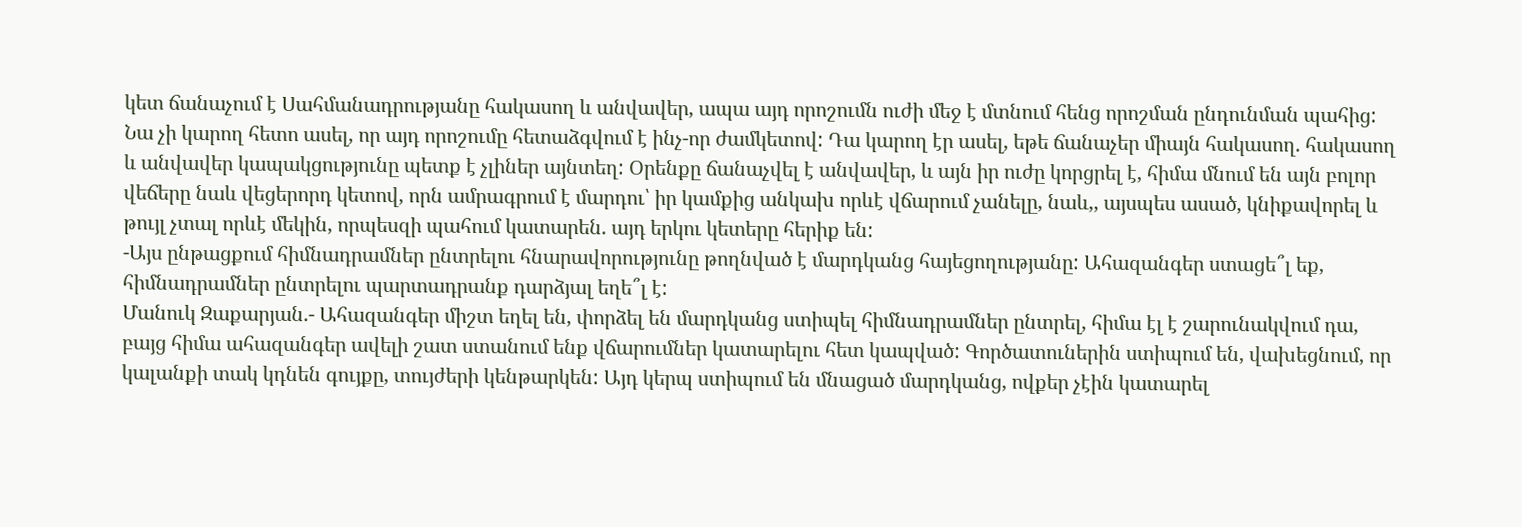կետ ճանաչում է Սահմանադրությանը հակասող և անվավեր, ապա այդ որոշումն ուժի մեջ է մտնում հենց որոշման ընդունման պահից: Նա չի կարող հետո ասել, որ այդ որոշումը հետաձգվում է ինչ-որ ժամկետով: Դա կարող էր ասել, եթե ճանաչեր միայն հակասող. հակասող և անվավեր կապակցությունը պետք է չլիներ այնտեղ: Օրենքը ճանաչվել է անվավեր, և այն իր ուժը կորցրել է, հիմա մնում են այն բոլոր վեճերը նաև վեցերորդ կետով, որն ամրագրում է մարդու՝ իր կամքից անկախ որևէ վճարում չանելը, նաև,, այսպես ասած, կնիքավորել և թույլ չտալ որևէ մեկին, որպեսզի պահում կատարեն. այդ երկու կետերը հերիք են:
-Այս ընթացքում հիմնադրամներ ընտրելու հնարավորությունը թողնված է մարդկանց հայեցողությանը: Ահազանգեր ստացե՞լ եք, հիմնադրամներ ընտրելու պարտադրանք դարձյալ եղե՞լ է:
Մանուկ Զաքարյան.- Ահազանգեր միշտ եղել են, փորձել են մարդկանց ստիպել հիմնադրամներ ընտրել, հիմա էլ է շարունակվում դա, բայց հիմա ահազանգեր ավելի շատ ստանում ենք վճարումներ կատարելու հետ կապված: Գործատուներին ստիպում են, վախեցնում, որ կալանքի տակ կդնեն գույքը, տույժերի կենթարկեն: Այդ կերպ ստիպում են մնացած մարդկանց, ովքեր չէին կատարել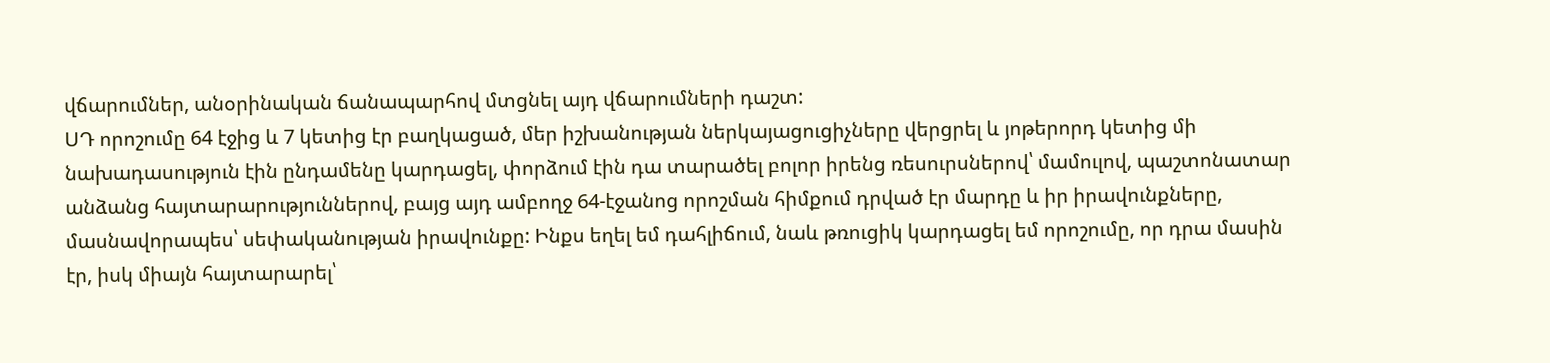վճարումներ, անօրինական ճանապարհով մտցնել այդ վճարումների դաշտ:
ՍԴ որոշումը 64 էջից և 7 կետից էր բաղկացած, մեր իշխանության ներկայացուցիչները վերցրել և յոթերորդ կետից մի նախադասություն էին ընդամենը կարդացել, փորձում էին դա տարածել բոլոր իրենց ռեսուրսներով՝ մամուլով, պաշտոնատար անձանց հայտարարություններով, բայց այդ ամբողջ 64-էջանոց որոշման հիմքում դրված էր մարդը և իր իրավունքները, մասնավորապես՝ սեփականության իրավունքը: Ինքս եղել եմ դահլիճում, նաև թռուցիկ կարդացել եմ որոշումը, որ դրա մասին էր, իսկ միայն հայտարարել՝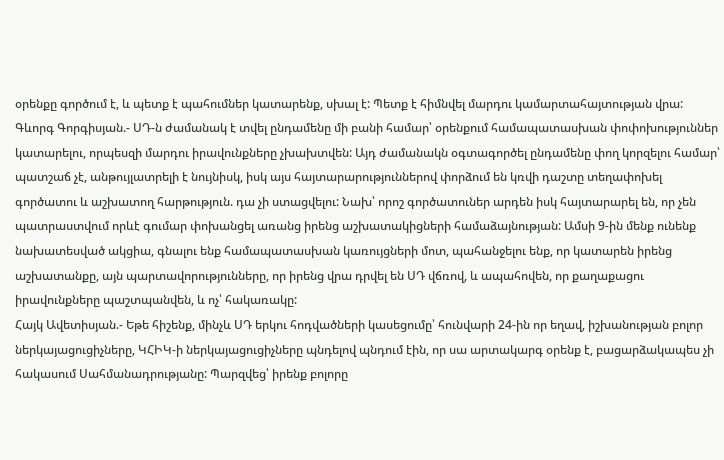օրենքը գործում է, և պետք է պահումներ կատարենք, սխալ է: Պետք է հիմնվել մարդու կամարտահայտության վրա:
Գևորգ Գորգիսյան.- ՍԴ-ն ժամանակ է տվել ընդամենը մի բանի համար՝ օրենքում համապատասխան փոփոխություններ կատարելու, որպեսզի մարդու իրավունքները չխախտվեն: Այդ ժամանակն օգտագործել ընդամենը փող կորզելու համար՝ պատշաճ չէ, անթույլատրելի է նույնիսկ, իսկ այս հայտարարություններով փորձում են կռվի դաշտը տեղափոխել գործատու և աշխատող հարթություն. դա չի ստացվելու: Նախ՝ որոշ գործատուներ արդեն իսկ հայտարարել են, որ չեն պատրաստվում որևէ գումար փոխանցել առանց իրենց աշխատակիցների համաձայնության: Ամսի 9-ին մենք ունենք նախատեսված ակցիա, գնալու ենք համապատասխան կառույցների մոտ, պահանջելու ենք, որ կատարեն իրենց աշխատանքը, այն պարտավորությունները, որ իրենց վրա դրվել են ՍԴ վճռով, և ապահովեն, որ քաղաքացու իրավունքները պաշտպանվեն, և ոչ՝ հակառակը:
Հայկ Ավետիսյան.- Եթե հիշենք, մինչև ՍԴ երկու հոդվածների կասեցումը՝ հունվարի 24-ին որ եղավ, իշխանության բոլոր ներկայացուցիչները, ԿՀԻԿ-ի ներկայացուցիչները պնդելով պնդում էին, որ սա արտակարգ օրենք է, բացարձակապես չի հակասում Սահմանադրությանը: Պարզվեց՝ իրենք բոլորը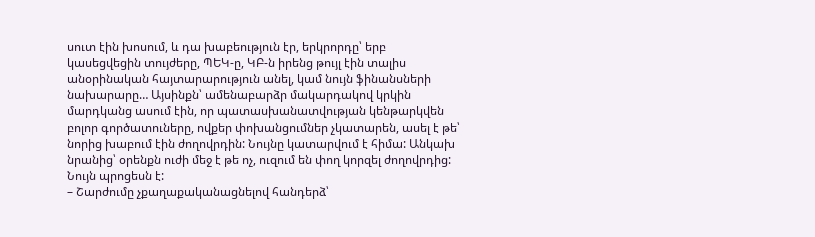սուտ էին խոսում, և դա խաբեություն էր, երկրորդը՝ երբ կասեցվեցին տույժերը, ՊԵԿ-ը, ԿԲ-ն իրենց թույլ էին տալիս անօրինական հայտարարություն անել, կամ նույն ֆինանսների նախարարը… Այսինքն՝ ամենաբարձր մակարդակով կրկին մարդկանց ասում էին, որ պատասխանատվության կենթարկվեն բոլոր գործատուները, ովքեր փոխանցումներ չկատարեն, ասել է թե՝ նորից խաբում էին ժողովրդին: Նույնը կատարվում է հիմա: Անկախ նրանից՝ օրենքն ուժի մեջ է թե ոչ, ուզում են փող կորզել ժողովրդից: Նույն պրոցեսն է:
– Շարժումը չքաղաքականացնելով հանդերձ՝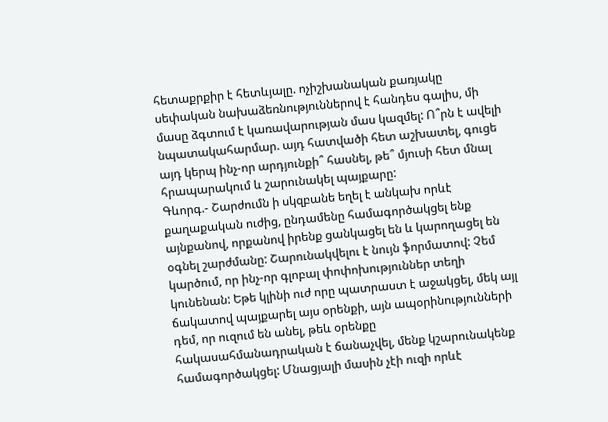հետաքրքիր է հետևյալը. ոչիշխանական քառյակը սեփական նախաձեռնություններով է հանդես գալիս, մի մասը ձգտում է կառավարության մաս կազմել: Ո՞րն է ավելի նպատակահարմար. այդ հատվածի հետ աշխատել, գուցե այդ կերպ ինչ-որ արդյունքի՞ հասնել, թե՞ մյուսի հետ մնալ հրապարակում և շարունակել պայքարը:
Գևորգ.- Շարժումն ի սկզբանե եղել է անկախ որևէ քաղաքական ուժից, ընդամենը համագործակցել ենք այնքանով, որքանով իրենք ցանկացել են և կարողացել են օգնել շարժմանը: Շարունակվելու է նույն ֆորմատով: Չեմ կարծում, որ ինչ-որ գլոբալ փոփոխություններ տեղի կունենան: Եթե կլինի ուժ որը պատրաստ է աջակցել, մեկ այլ ճակատով պայքարել այս օրենքի, այն ապօրինությունների դեմ, որ ուզում են անել, թեև օրենքը հակասահմանադրական է ճանաչվել, մենք կշարունակենք համագործակցել: Մնացյալի մասին չէի ուզի որևէ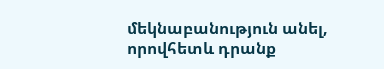մեկնաբանություն անել, որովհետև դրանք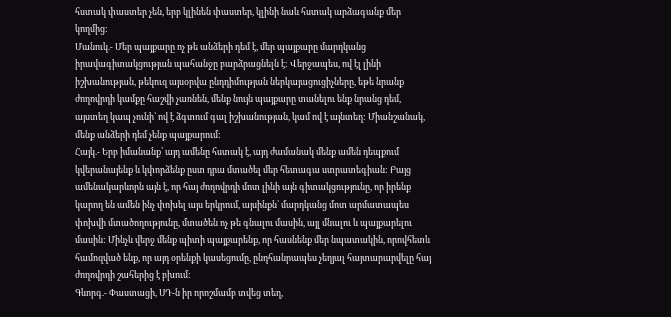հստակ փաստեր չեն, երբ կլինեն փաստեր, կլինի նաև հստակ արձագանք մեր կողմից:
Մանուկ.- Մեր պայքարը ոչ թե անձերի դեմ է, մեր պայքարը մարդկանց իրավագիտակցության պահանջը բարձրացնելն է: Վերջապես, ով էլ լինի իշխանության, թեկուզ այսօրվա ընդդիմության ներկայացուցիչները, եթե նրանք ժողովրդի կամքը հաշվի չառնեն, մենք նույն պայքարը տանելու ենք նրանց դեմ, այստեղ կապ չունի՝ ով է ձգտում գալ իշխանության, կամ ով է այնտեղ: Միանշանակ, մենք անձերի դեմ չենք պայքարում:
Հայկ.- Երբ իմանանք՝ այդ ամենը հստակ է, այդ ժամանակ մենք ամեն դեպքում կվերանայենք և կփորձենք ըստ դրա մտածել մեր հետագա ստրատեգիան: Բայց ամենակարևորն այն է, որ հայ ժողովրդի մոտ լինի այն գիտակցությունը, որ իրենք կարող են ամեն ինչ փոխել այս երկրում, այսինքն՝ մարդկանց մոտ արմատապես փոխվի մտածողությունը, մտածեն ոչ թե գնալու մասին, այլ մնալու և պայքարելու մասին: Մինչև վերջ մենք պիտի պայքարենք, որ հասնենք մեր նպատակին, որովհետև համոզված ենք, որ այդ օրենքի կասեցումը, ընդհանրապես չեղյալ հայտարարվելը հայ ժողովրդի շահերից է բխում:
Գևորգ.- Փաստացի, ՍԴ-ն իր որոշմամբ տվեց տեղ,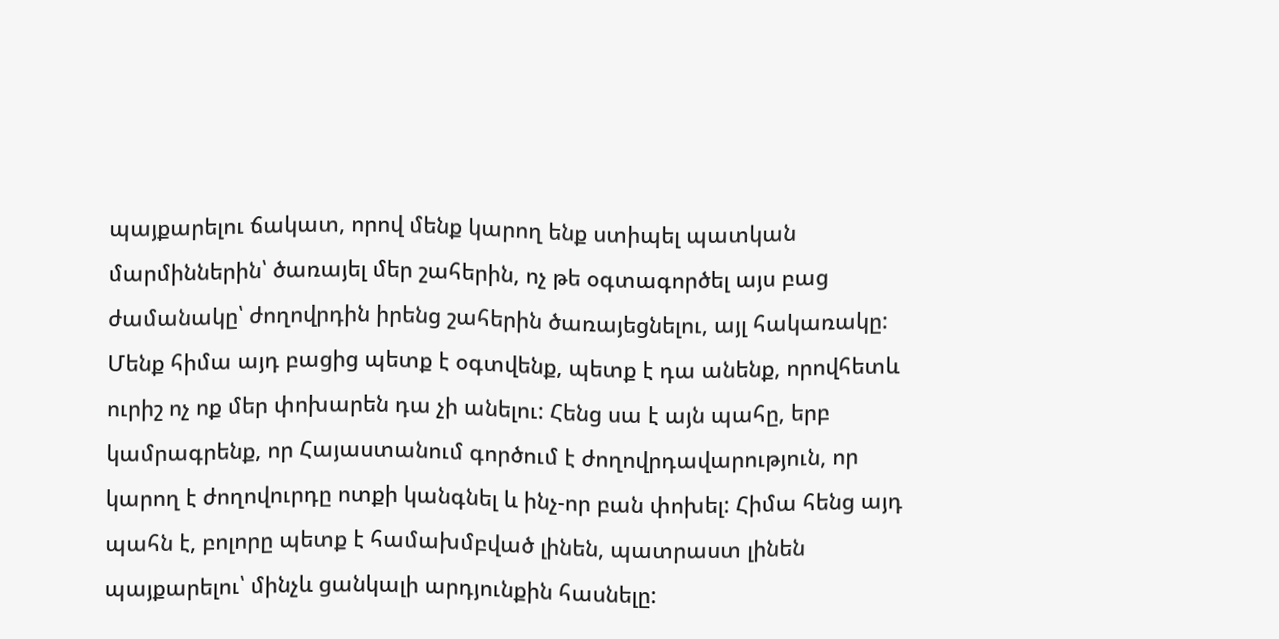պայքարելու ճակատ, որով մենք կարող ենք ստիպել պատկան մարմիններին՝ ծառայել մեր շահերին, ոչ թե օգտագործել այս բաց ժամանակը՝ ժողովրդին իրենց շահերին ծառայեցնելու, այլ հակառակը: Մենք հիմա այդ բացից պետք է օգտվենք, պետք է դա անենք, որովհետև ուրիշ ոչ ոք մեր փոխարեն դա չի անելու: Հենց սա է այն պահը, երբ կամրագրենք, որ Հայաստանում գործում է ժողովրդավարություն, որ կարող է ժողովուրդը ոտքի կանգնել և ինչ-որ բան փոխել: Հիմա հենց այդ պահն է, բոլորը պետք է համախմբված լինեն, պատրաստ լինեն պայքարելու՝ մինչև ցանկալի արդյունքին հասնելը: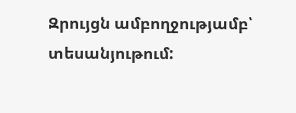Զրույցն ամբողջությամբ՝ տեսանյութում: